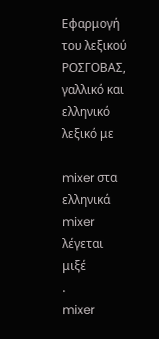Εφαρμογή του λεξικού ΡΟΣΓΟΒΑΣ, γαλλικό και ελληνικό λεξικό με

mixer στα ελληνικά
mixer
λέγεται
μιξέ
.
mixer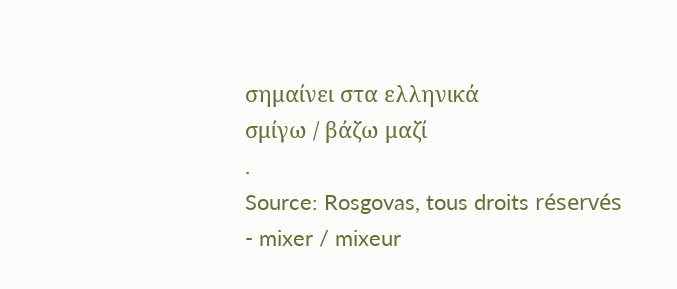σημαίνει στα ελληνικά
σμίγω / βάζω μαζί
.
Source: Rosgovas, tous droits réservés
- mixer / mixeur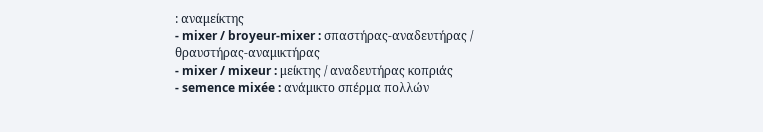: αναμείκτης
- mixer / broyeur-mixer : σπαστήρας-αναδευτήρας / θραυστήρας-αναμικτήρας
- mixer / mixeur : μείκτης / αναδευτήρας κοπριάς
- semence mixée : ανάμικτο σπέρμα πολλών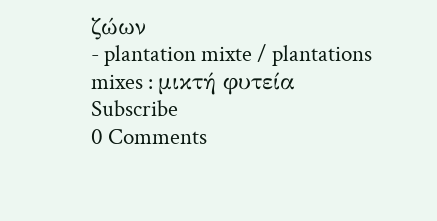ζώων
- plantation mixte / plantations mixes : μικτή φυτεία
Subscribe
0 Comments